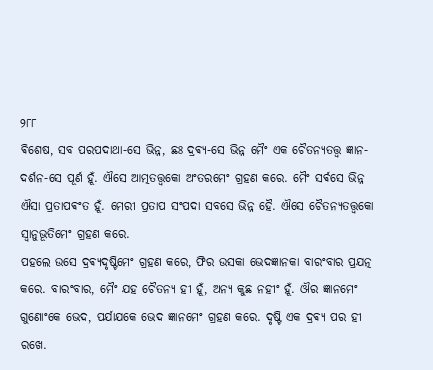୨୮୮
ଵିଶେଷ, ସବ ପରପଦାଥା-ସେ ଭିନ୍ନ, ଛଃ ଦ୍ରଵ୍ଯ-ସେ ଭିନ୍ନ ମୈଂ ଏକ ଚୈତନ୍ଯତତ୍ତ୍ଵ ଜ୍ଞାନ-ଦର୍ଶନ-ସେ ପୂର୍ଣ ହୂଁ. ଐସେ ଆତ୍ମତତ୍ତ୍ଵକୋ ଅଂତରମେଂ ଗ୍ରହଣ କରେ. ମୈଂ ସର୍ଵସେ ଭିନ୍ନ ଐସା ପ୍ରତାପଵଂତ ହୂଁ. ମେରୀ ପ୍ରତାପ ସଂପଦା ସବସେ ଭିନ୍ନ ହୈ. ଐସେ ଚୈତନ୍ଯତତ୍ତ୍ଵକୋ ସ୍ଵାନୁଭୂତିମେଂ ଗ୍ରହଣ କରେ.
ପହଲେ ଉସେ ଦ୍ରଵ୍ଯଦୃଷ୍ଟିମେଂ ଗ୍ରହଣ କରେ, ଫିର ଉସକା ଭେଦଜ୍ଞାନକା ବାରଂବାର ପ୍ରଯତ୍ନ କରେ. ବାରଂବାର, ମୈଂ ଯହ ଚୈତନ୍ଯ ହୀ ହୂଁ, ଅନ୍ଯ କୁଛ ନହୀଂ ହୂଁ. ଔର ଜ୍ଞାନମେଂ ଗୁଣୋଂକେ ଭେଦ, ପର୍ଯାଯକେ ଭେଦ ଜ୍ଞାନମେଂ ଗ୍ରହଣ କରେ. ଦୃଷ୍ଟି ଏକ ଦ୍ରଵ୍ଯ ପର ହୀ ରଖେ.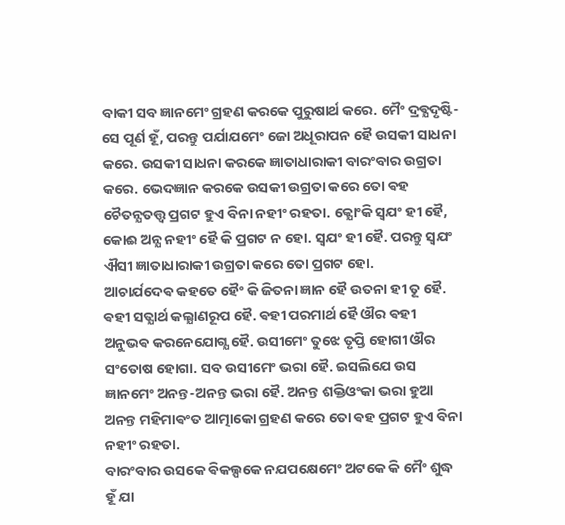ବାକୀ ସବ ଜ୍ଞାନମେଂ ଗ୍ରହଣ କରକେ ପୁରୁଷାର୍ଥ କରେ. ମୈଂ ଦ୍ରଵ୍ଯଦୃଷ୍ଟି-ସେ ପୂର୍ଣ ହୂଁ, ପରନ୍ତୁ ପର୍ଯାଯମେଂ ଜୋ ଅଧୂରାପନ ହୈ ଉସକୀ ସାଧନା କରେ. ଉସକୀ ସାଧନା କରକେ ଜ୍ଞାତାଧାରାକୀ ବାରଂବାର ଉଗ୍ରତା କରେ. ଭେଦଜ୍ଞାନ କରକେ ଉସକୀ ଉଗ୍ରତା କରେ ତୋ ଵହ ଚୈତନ୍ଯତତ୍ତ୍ଵ ପ୍ରଗଟ ହୁଏ ବିନା ନହୀଂ ରହତା. କ୍ଯୋଂକି ସ୍ଵଯଂ ହୀ ହୈ, କୋଈ ଅନ୍ଯ ନହୀଂ ହୈ କି ପ୍ରଗଟ ନ ହୋ. ସ୍ଵଯଂ ହୀ ହୈ. ପରନ୍ତୁ ସ୍ଵଯଂ ଐସୀ ଜ୍ଞାତାଧାରାକୀ ଉଗ୍ରତା କରେ ତୋ ପ୍ରଗଟ ହୋ.
ଆଚାର୍ଯଦେଵ କହତେ ହୈଂ କି ଜିତନା ଜ୍ଞାନ ହୈ ଉତନା ହୀ ତୂ ହୈ. ଵହୀ ସତ୍ଯାର୍ଥ କଲ୍ଯାଣରୂପ ହୈ. ଵହୀ ପରମାର୍ଥ ହୈ ଔର ଵହୀ ଅନୁଭଵ କରନେଯୋଗ୍ଯ ହୈ. ଉସୀମେଂ ତୁଝେ ତୃପ୍ତି ହୋଗୀ ଔର ସଂତୋଷ ହୋଗା. ସବ ଉସୀମେଂ ଭରା ହୈ. ଇସଲିଯେ ଉସ ଜ୍ଞାନମେଂ ଅନନ୍ତ-ଅନନ୍ତ ଭରା ହୈ. ଅନନ୍ତ ଶକ୍ତିଓଂକା ଭରା ହୁଆ ଅନନ୍ତ ମହିମାଵଂତ ଆତ୍ମାକୋ ଗ୍ରହଣ କରେ ତୋ ଵହ ପ୍ରଗଟ ହୁଏ ବିନା ନହୀଂ ରହତା.
ବାରଂବାର ଉସକେ ଵିକଲ୍ପକେ ନଯପକ୍ଷେମେଂ ଅଟକେ କି ମୈଂ ଶୁଦ୍ଧ ହୂଁ ଯା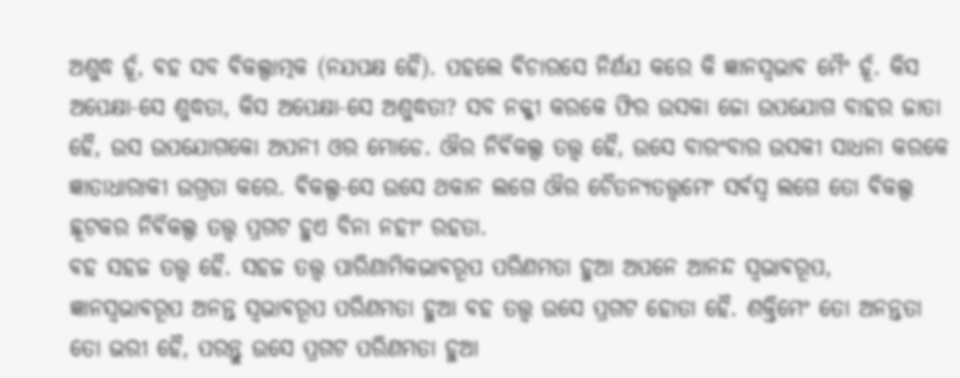ଅଶୁଦ୍ଧ ହୂଁ, ଵହ ସବ ଵିକଲ୍ପାତ୍ମକ (ନଯପକ୍ଷ ହୈ). ପହଲେ ଵିଚାରସେ ନିର୍ଣଯ କରେ କି ଜ୍ଞାନସ୍ଵଭାଵ ମୈଂ ହୂଁ. କିସ ଅପେକ୍ଷା-ସେ ଶୁଦ୍ଧତା, କିସ ଅପେକ୍ଷା-ସେ ଅଶୁଦ୍ଧତା? ସବ ନକ୍କୀ କରକେ ଫିର ଉସକା ଜୋ ଉପଯୋଗ ବାହର ଜାତା ହୈ, ଉସ ଉପଯୋଗକୋ ଅପନୀ ଓର ମୋଡେ. ଔର ନିର୍ଵିକଲ୍ପ ତତ୍ତ୍ଵ ହୈ, ଉସେ ବାରଂବାର ଉସକୀ ସାଧନା କରକେ ଜ୍ଞାତାଧାରାକୀ ଉଗ୍ରତା କରେ. ଵିକଲ୍ପ-ସେ ଉସେ ଥକାନ ଲଗେ ଔର ଚୈତନ୍ଯତତ୍ତ୍ଵମେଂ ସର୍ଵସ୍ଵ ଲଗେ ତୋ ଵିକଲ୍ପ ଛୂଟକର ନିର୍ଵିକଲ୍ପ ତତ୍ତ୍ଵ ପ୍ରଗଟ ହୁଏ ବିନା ନହୀଂ ରହତା.
ଵହ ସହଜ ତତ୍ତ୍ଵ ହୈ. ସହଜ ତତ୍ତ୍ଵ ପାରିଣାମିକଭାଵରୂପ ପରିଣମତା ହୁଆ ଅପନେ ଆନନ୍ଦ ସ୍ଵଭାଵରୂପ, ଜ୍ଞାନସ୍ଵଭାଵରୂପ ଅନନ୍ତ ସ୍ଵଭାଵରୂପ ପରିଣମତା ହୁଆ ଵହ ତତ୍ତ୍ଵ ଉସେ ପ୍ରଗଟ ହୋତା ହୈ. ଶକ୍ତିମେଂ ତୋ ଅନନ୍ତତା ତୋ ଭରୀ ହୈ, ପରନ୍ତୁ ଉସେ ପ୍ରଗଟ ପରିଣମତା ହୁଆ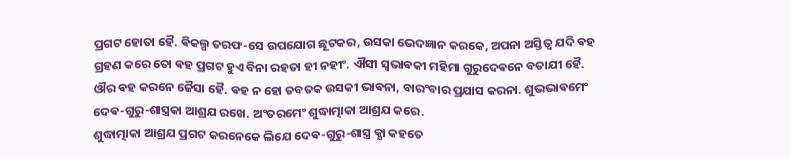ପ୍ରଗଟ ହୋତା ହୈ. ଵିକଲ୍ପ ତରଫ-ସେ ଉପଯୋଗ ଛୂଟକର, ଉସକା ଭେଦଜ୍ଞାନ କରକେ, ଅପନା ଅସ୍ତିତ୍ଵ ଯଦି ଵହ ଗ୍ରହଣ କରେ ତୋ ଵହ ପ୍ରଗଟ ହୁଏ ବିନା ରହତା ହୀ ନହୀଂ. ଐସୀ ସ୍ଵଭାଵକୀ ମହିମା ଗୁରୁଦେଵନେ ବତାଯୀ ହୈ. ଔର ଵହ କରନେ ଜୈସା ହୈ. ଵହ ନ ହୋ ତବତକ ଉସକୀ ଭାଵନା, ବାରଂବାର ପ୍ରଯାସ କରନା. ଶୁଭଭାଵମେଂ ଦେଵ-ଗୁରୁ-ଶାସ୍ତ୍ରକା ଆଶ୍ରଯ ରଖେ. ଅଂତରମେଂ ଶୁଦ୍ଧାତ୍ମାକା ଆଶ୍ରଯ କରେ.
ଶୁଦ୍ଧାତ୍ମାକା ଆଶ୍ରଯ ପ୍ରଗଟ କରନେକେ ଲିଯେ ଦେଵ-ଗୁରୁ-ଶାସ୍ତ୍ର କ୍ଯା କହତେ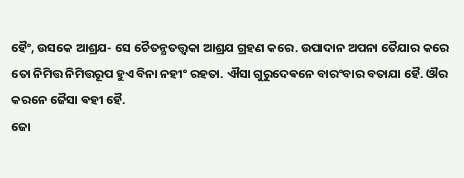ହୈଂ, ଉସକେ ଆଶ୍ରଯ- ସେ ଚୈତନ୍ଯତତ୍ତ୍ଵକା ଆଶ୍ରଯ ଗ୍ରହଣ କରେ. ଉପାଦାନ ଅପନା ତୈଯାର କରେ ତୋ ନିମିତ୍ତ ନିମିତ୍ତରୂପ ହୁଏ ବିନା ନହୀଂ ରହତା. ଐସା ଗୁରୁଦେଵନେ ବାରଂବାର ବତାଯା ହୈ. ଔର କରନେ ଜୈସା ଵହୀ ହୈ.
ଜୋ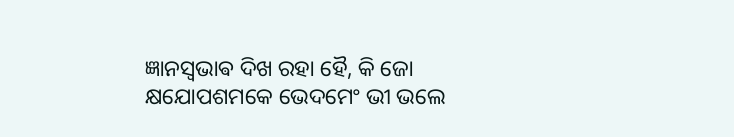ଜ୍ଞାନସ୍ଵଭାଵ ଦିଖ ରହା ହୈ, କି ଜୋ କ୍ଷଯୋପଶମକେ ଭେଦମେଂ ଭୀ ଭଲେ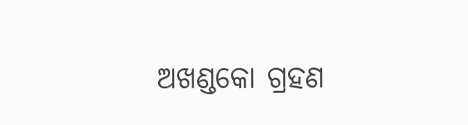ଅଖଣ୍ଡକୋ ଗ୍ରହଣ